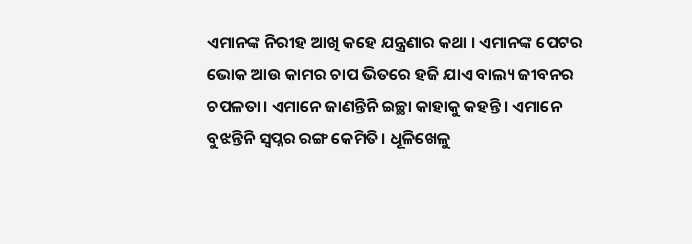ଏମାନଙ୍କ ନିରୀହ ଆଖି କହେ ଯନ୍ତ୍ରଣାର କଥା । ଏମାନଙ୍କ ପେଟର ଭୋକ ଆଉ କାମର ଚାପ ଭିତରେ ହଜି ଯାଏ ବାଲ୍ୟ ଜୀବନର ଚପଳତା। ଏମାନେ ଜାଣନ୍ତିନି ଇଚ୍ଛା କାହାକୁ କହନ୍ତି। ଏମାନେ ବୁଝନ୍ତିନି ସ୍ୱପ୍ନର ରଙ୍ଗ କେମିତି। ଧୂଳିଖେଳୁ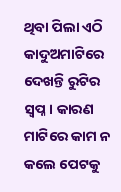ଥିବା ପିଲା ଏଠି କାଦୁଅମାଟିରେ ଦେଖନ୍ତି ରୁଟିର ସ୍ୱପ୍ନ। କାରଣ ମାଟିରେ କାମ ନ କଲେ ପେଟକୁ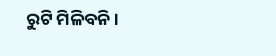ରୁଟି ମିଳିବନି।